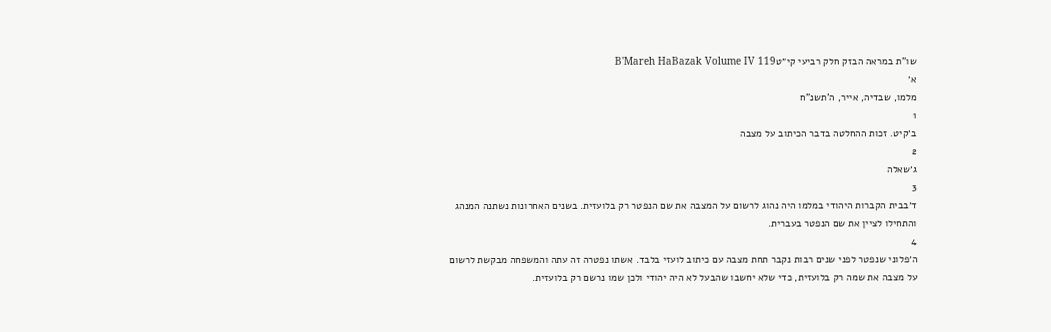שו"ת במראה הבזק חלק רביעי קי״טB'Mareh HaBazak Volume IV 119
א׳
מלמו, שבדיה, אייר, ה'תשנ"ח
1
ב׳קיט. זכות ההחלטה בדבר הכיתוב על מצבה
2
ג׳שאלה
3
ד׳בבית הקברות היהודי במלמו היה נהוג לרשום על המצבה את שם הנפטר רק בלועזית. בשנים האחרונות נשתנה המנהג והתחילו לציין את שם הנפטר בעברית.
4
ה׳פלוני שנפטר לפני שנים רבות נקבר תחת מצבה עם כיתוב לועזי בלבד. אשתו נפטרה זה עתה והמשפחה מבקשת לרשום על מצבה את שמה רק בלועזית, כדי שלא יחשבו שהבעל לא היה יהודי ולכן שמו נרשם רק בלועזית.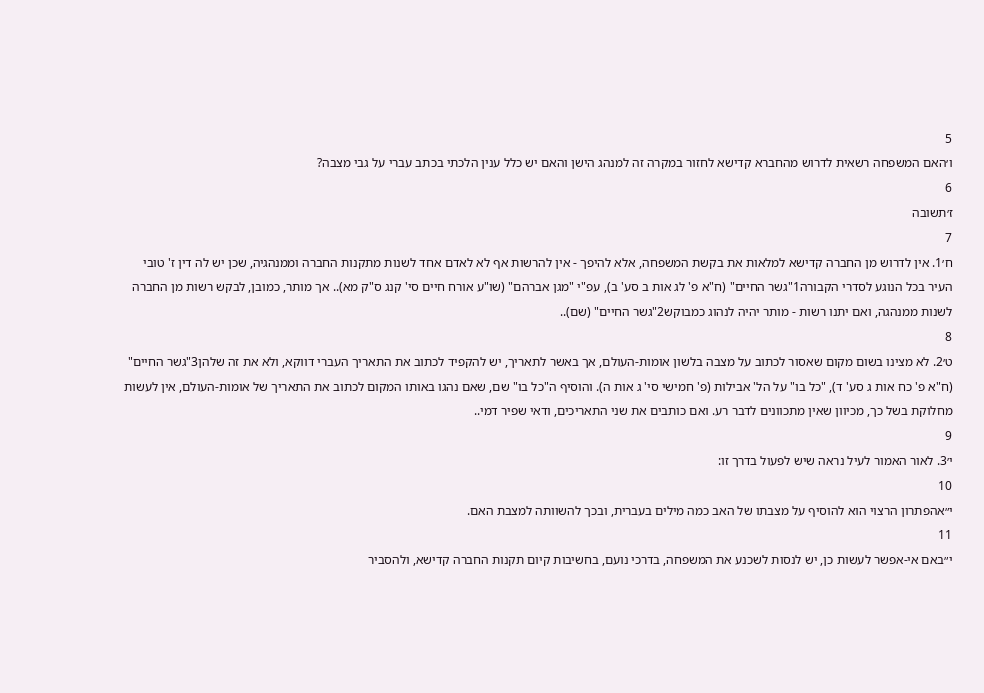5
ו׳האם המשפחה רשאית לדרוש מהחברא קדישא לחזור במקרה זה למנהג הישן והאם יש כלל ענין הלכתי בכתב עברי על גבי מצבה?
6
ז׳תשובה
7
ח׳1. אין לדרוש מן החברה קדישא למלאות את בקשת המשפחה, אלא להיפך - אין להרשות אף לא לאדם אחד לשנות מתקנות החברה וממנהגיה, שכן יש לה דין ז' טובי העיר בכל הנוגע לסדרי הקבורה1"גשר החיים" (ח"א פ' לג אות ב סע' ב), עפ"י "מגן אברהם" (שו"ע אורח חיים סי' קנג ס"ק מא).. אך מותר, כמובן, לבקש רשות מן החברה לשנות ממנהגה, ואם יתנו רשות - מותר יהיה לנהוג כמבוקש2"גשר החיים" (שם)..
8
ט׳2. לא מצינו בשום מקום שאסור לכתוב על מצבה בלשון אומות-העולם, אך באשר לתאריך, יש להקפיד לכתוב את התאריך העברי דווקא, ולא את זה שלהן3"גשר החיים" (ח"א פ' כח אות ג סע' ד), "כל בו" על הל' אבילות (פ' חמישי סי' ג אות ה). והוסיף ה"כל בו" שם, שאם נהגו באותו המקום לכתוב את התאריך של אומות-העולם, אין לעשות מחלוקת בשל כך, מכיוון שאין מתכוונים לדבר רע. ואם כותבים את שני התאריכים, ודאי שפיר דמי..
9
י׳3. לאור האמור לעיל נראה שיש לפעול בדרך זו:
10
י״אהפתרון הרצוי הוא להוסיף על מצבתו של האב כמה מילים בעברית, ובכך להשוותה למצבת האם.
11
י״באם אי-אפשר לעשות כן, יש לנסות לשכנע את המשפחה, בדרכי נועם, בחשיבות קיום תקנות החברה קדישא, ולהסביר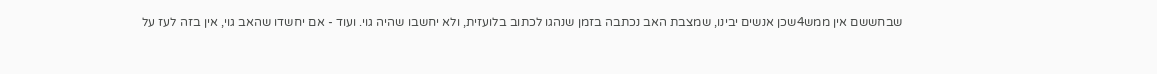שבחששם אין ממש4שכן אנשים יבינו, שמצבת האב נכתבה בזמן שנהגו לכתוב בלועזית, ולא יחשבו שהיה גוי. ועוד - אם יחשדו שהאב גוי, אין בזה לעז על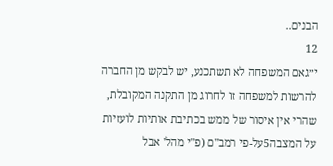הבנים..
12
י״גאם המשפחה לא תשתכנע, יש לבקש מן החברה להרשות למשפחה זו לחרוג מן התקנה המקובלת, שהרי אין איסור של ממש בכתיבת אותיות לועזיות על המצבה5על-פי רמב"ם (פ"י מהל' אבל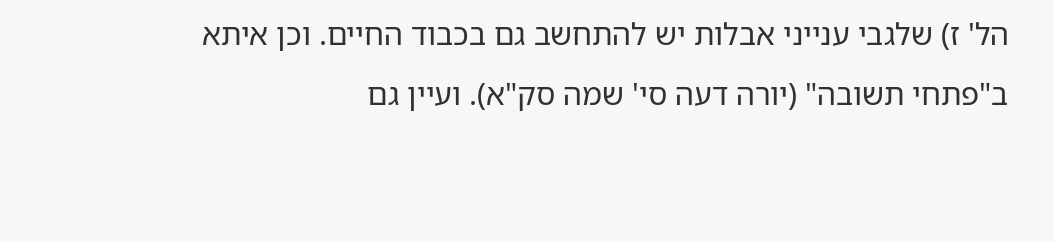הל' ז) שלגבי ענייני אבלות יש להתחשב גם בכבוד החיים. וכן איתא ב"פתחי תשובה" (יורה דעה סי' שמה סק"א). ועיין גם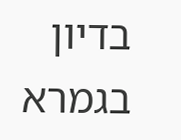בדיון בגמרא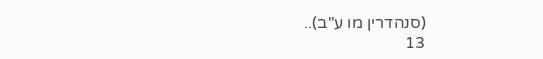(סנהדרין מו ע"ב)..
13